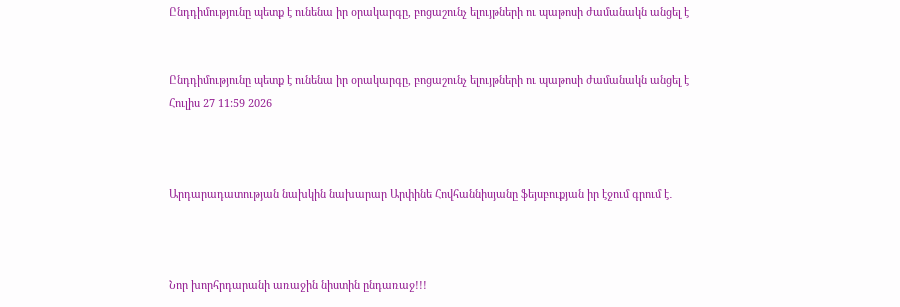Ընդդիմությունը պետք է ունենա իր օրակարգը, բոցաշունչ ելույթների ու պաթոսի ժամանակն անցել է


Ընդդիմությունը պետք է ունենա իր օրակարգը, բոցաշունչ ելույթների ու պաթոսի ժամանակն անցել է
Հուլիս 27 11:59 2026



Արդարադատության նախկին նախարար Արփինե Հովհաննիսյանը ֆեյսբուքյան իր էջում գրում է․



Նոր խորհրդարանի առաջին նիստին ընդառաջ!!!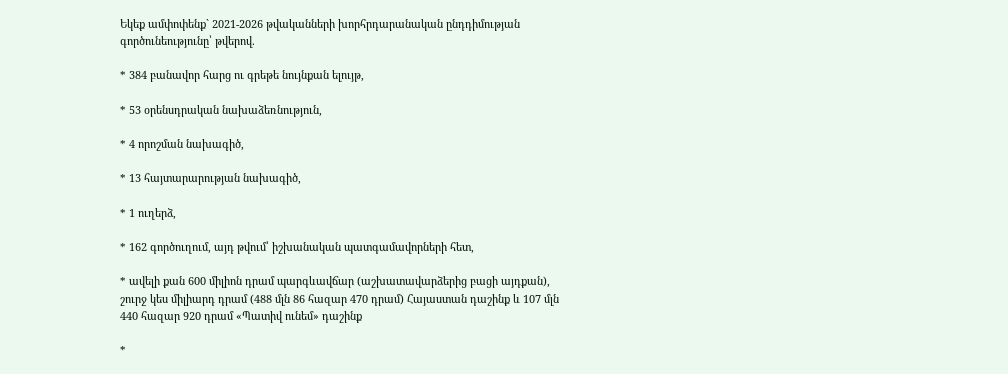Եկեք ամփոփենք` 2021-2026 թվականների խորհրդարանական ընդդիմության գործունեությունը՝ թվերով.

* 384 բանավոր հարց ու գրեթե նույնքան ելույթ,

* 53 օրենսդրական նախաձեռնություն,

* 4 որոշման նախագիծ,

* 13 հայտարարության նախագիծ,

* 1 ուղերձ,

* 162 գործուղում, այդ թվում՝ իշխանական պատգամավորների հետ,

* ավելի քան 600 միլիոն դրամ պարգևավճար (աշխատավարձերից բացի այդքան), շուրջ կես միլիարդ դրամ (488 մլն 86 հազար 470 դրամ) Հայաստան դաշինք և 107 մլն 440 հազար 920 դրամ «Պատիվ ունեմ» դաշինք

*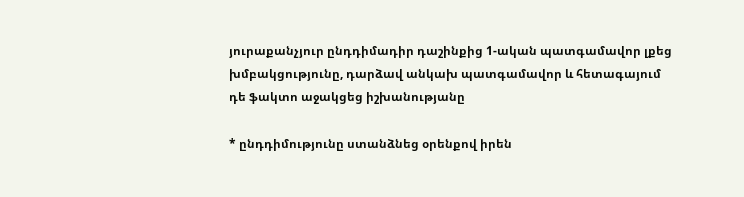յուրաքանչյուր ընդդիմադիր դաշինքից 1-ական պատգամավոր լքեց խմբակցությունը, դարձավ անկախ պատգամավոր և հետագայում դե ֆակտո աջակցեց իշխանությանը

* ընդդիմությունը ստանձնեց օրենքով իրեն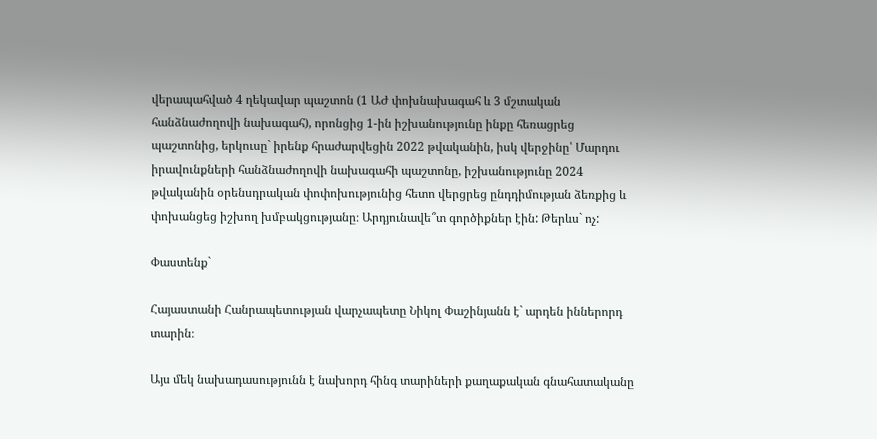վերապահված 4 ղեկավար պաշտոն (1 ԱԺ փոխնախագահ և 3 մշտական հանձնաժողովի նախագահ), որոնցից 1-ին իշխանությունը ինքը հեռացրեց պաշտոնից, երկուսը` իրենք հրաժարվեցին 2022 թվականին, իսկ վերջինը՝ Մարդու իրավունքների հանձնաժողովի նախագահի պաշտոնը, իշխանությունը 2024 թվականին օրենսդրական փոփոխությունից հետո վերցրեց ընդդիմության ձեռքից և փոխանցեց իշխող խմբակցությանը։ Արդյունավե՞տ գործիքներ էին: Թերևս` ոչ:

Փաստենք`

Հայաստանի Հանրապետության վարչապետը Նիկոլ Փաշինյանն է` արդեն իններորդ տարին։

Այս մեկ նախադասությունն է նախորդ հինգ տարիների քաղաքական գնահատականը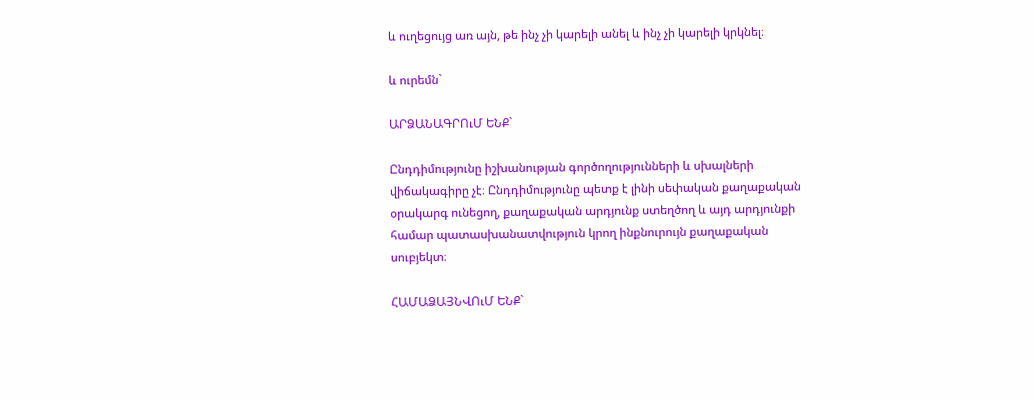և ուղեցույց առ այն, թե ինչ չի կարելի անել և ինչ չի կարելի կրկնել։

և ուրեմն`

ԱՐՁԱՆԱԳՐՈւՄ ԵՆՔ`

Ընդդիմությունը իշխանության գործողությունների և սխալների վիճակագիրը չէ։ Ընդդիմությունը պետք է լինի սեփական քաղաքական օրակարգ ունեցող, քաղաքական արդյունք ստեղծող և այդ արդյունքի համար պատասխանատվություն կրող ինքնուրույն քաղաքական սուբյեկտ։

ՀԱՄԱՁԱՅՆՎՈւՄ ԵՆՔ`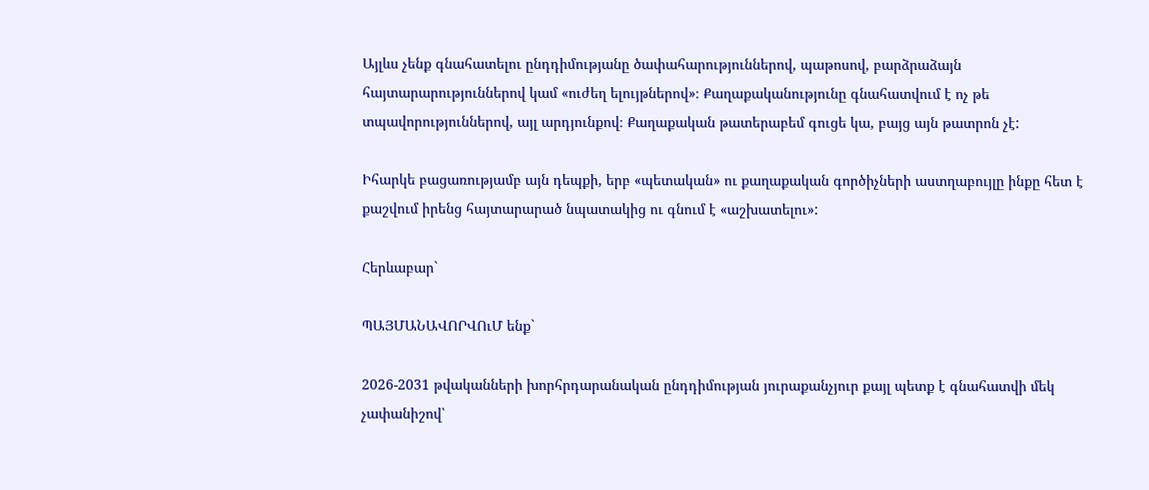Այլևս չենք գնահատելու ընդդիմությանը ծափահարություններով, պաթոսով, բարձրաձայն հայտարարություններով կամ «ուժեղ ելույթներով»։ Քաղաքականությունը գնահատվում է ոչ թե տպավորություններով, այլ արդյունքով։ Քաղաքական թատերաբեմ գուցե կա, բայց այն թատրոն չէ:

Իհարկե բացառությամբ այն դեպքի, երբ «պետական» ու քաղաքական գործիչների աստղաբույլը ինքը հետ է քաշվում իրենց հայտարարած նպատակից ու գնում է «աշխատելու»:

Հերևաբար`

ՊԱՅՄԱՆԱՎՈՐՎՈւՄ ենք`

2026-2031 թվականների խորհրդարանական ընդդիմության յուրաքանչյուր քայլ պետք է գնահատվի մեկ չափանիշով՝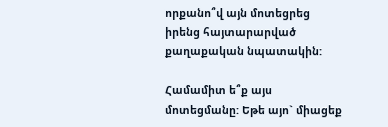որքանո՞վ այն մոտեցրեց իրենց հայտարարված քաղաքական նպատակին:

Համամիտ ե՞ք այս մոտեցմանը: Եթե այո` միացեք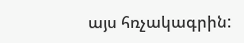այս հռչակագրին: